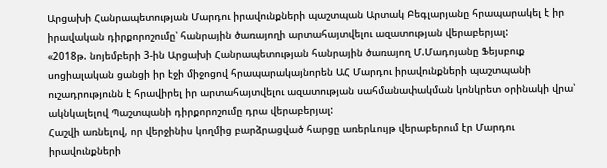Արցախի Հանրապետության Մարդու իրավունքների պաշտպան Արտակ Բեգլարյանը հրապարակել է իր իրավական դիրքորոշումը՝ հանրային ծառայողի արտահայտվելու ազատության վերաբերյալ:
«2018թ. նոյեմբերի 3-ին Արցախի Հանրապետության հանրային ծառայող Մ.Մադոյանը Ֆեյսբուք սոցիալական ցանցի իր էջի միջոցով հրապարակայնորեն ԱՀ Մարդու իրավունքների պաշտպանի ուշադրությունն է հրավիրել իր արտահայտվելու ազատության սահմանափակման կոնկրետ օրինակի վրա՝ ակնկալելով Պաշտպանի դիրքորոշումը դրա վերաբերյալ:
Հաշվի առնելով, որ վերջինիս կողմից բարձրացված հարցը առերևույթ վերաբերում էր Մարդու իրավունքների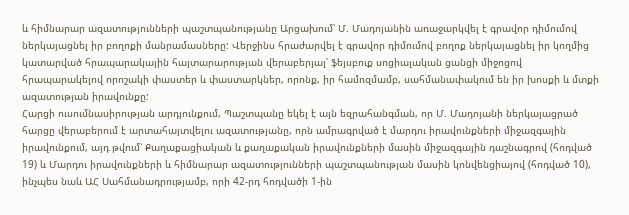և հիմնարար ազատությունների պաշտպանությանը Արցախում՝ Մ. Մադոյանին առաջարկվել է գրավոր դիմումով ներկայացնել իր բողոքի մանրամասները: Վերջինս հրաժարվել է գրավոր դիմումով բողոք ներկայացնել իր կողմից կատարված հրապարակային հայտարարության վերաբերյալ՝ ֆեյսբուք սոցիալական ցանցի միջոցով հրապարակելով որոշակի փաստեր և փաստարկներ, որոնք, իր համոզմամբ, սահմանափակում են իր խոսքի և մտքի ազատության իրավունքը:
Հարցի ուսումնասիրության արդյունքում, Պաշտպանը եկել է այն եզրահանգման, որ Մ. Մադոյանի ներկայացրած հարցը վերաբերում է արտահայտվելու ազատությանը, որն ամրագրված է մարդու իրավունքների միջազգային իրավունքում, այդ թվում՝ Քաղաքացիական և քաղաքական իրավունքների մասին միջազգային դաշնագրով (հոդված 19) և Մարդու իրավունքների և հիմնարար ազատությունների պաշտպանության մասին կոնվենցիայով (հոդված 10), ինչպես նաև ԱՀ Սահմանադրությամբ, որի 42-րդ հոդվածի 1-ին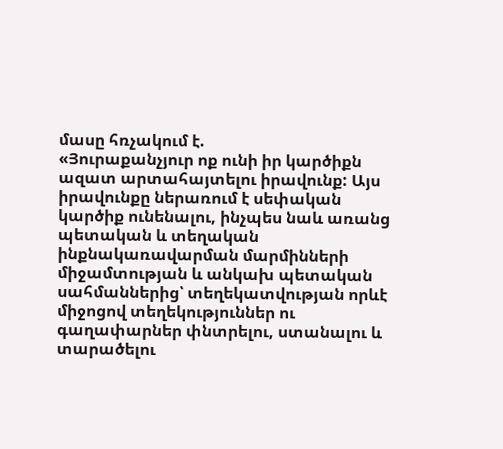մասը հռչակում է.
«Յուրաքանչյուր ոք ունի իր կարծիքն ազատ արտահայտելու իրավունք: Այս իրավունքը ներառում է սեփական կարծիք ունենալու, ինչպես նաև առանց պետական և տեղական ինքնակառավարման մարմինների միջամտության և անկախ պետական սահմաններից՝ տեղեկատվության որևէ միջոցով տեղեկություններ ու գաղափարներ փնտրելու, ստանալու և տարածելու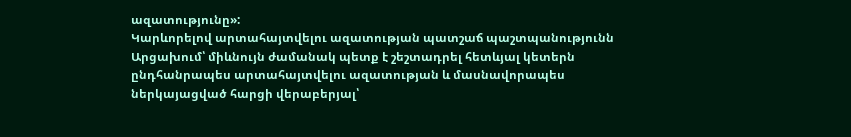ազատությունը»:
Կարևորելով արտահայտվելու ազատության պատշաճ պաշտպանությունն Արցախում՝ միևնույն ժամանակ պետք է շեշտադրել հետևյալ կետերն ընդհանրապես արտահայտվելու ազատության և մասնավորապես ներկայացված հարցի վերաբերյալ՝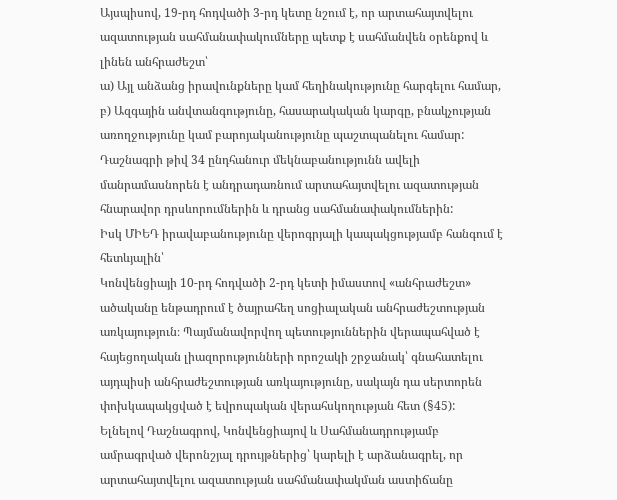Այսպիսով, 19-րդ հոդվածի 3-րդ կետը նշում է, որ արտահայտվելու ազատության սահմանափակումները պետք է սահմանվեն օրենքով և լինեն անհրաժեշտ՝
ա) Այլ անձանց իրավունքները կամ հեղինակությունը հարգելու համար,
բ) Ազգային անվտանգությունը, հասարակական կարգը, բնակչության առողջությունը կամ բարոյականությունը պաշտպանելու համար:
Դաշնագրի թիվ 34 ընդհանուր մեկնաբանությունն ավելի մանրամասնորեն է անդրադառնում արտահայտվելու ազատության հնարավոր դրսևորումներին և դրանց սահմանափակումներին:
Իսկ ՄԻԵԴ իրավաբանությունը վերոգրյալի կապակցությամբ հանգում է հետևյալին՝
Կոնվենցիայի 10-րդ հոդվածի 2-րդ կետի իմաստով «անհրաժեշտ» ածականը ենթադրում է ծայրահեղ սոցիալական անհրաժեշտության առկայություն։ Պայմանավորվող պետություններին վերապահված է հայեցողական լիազորությունների որոշակի շրջանակ՝ գնահատելու այդպիսի անհրաժեշտության առկայությունը, սակայն դա սերտորեն փոխկապակցված է եվրոպական վերահսկողության հետ (§45):
Ելնելով Դաշնագրով, Կոնվենցիայով և Սահմանադրությամբ ամրագրված վերոնշյալ դրույթներից՝ կարելի է արձանագրել, որ արտահայտվելու ազատության սահմանափակման աստիճանը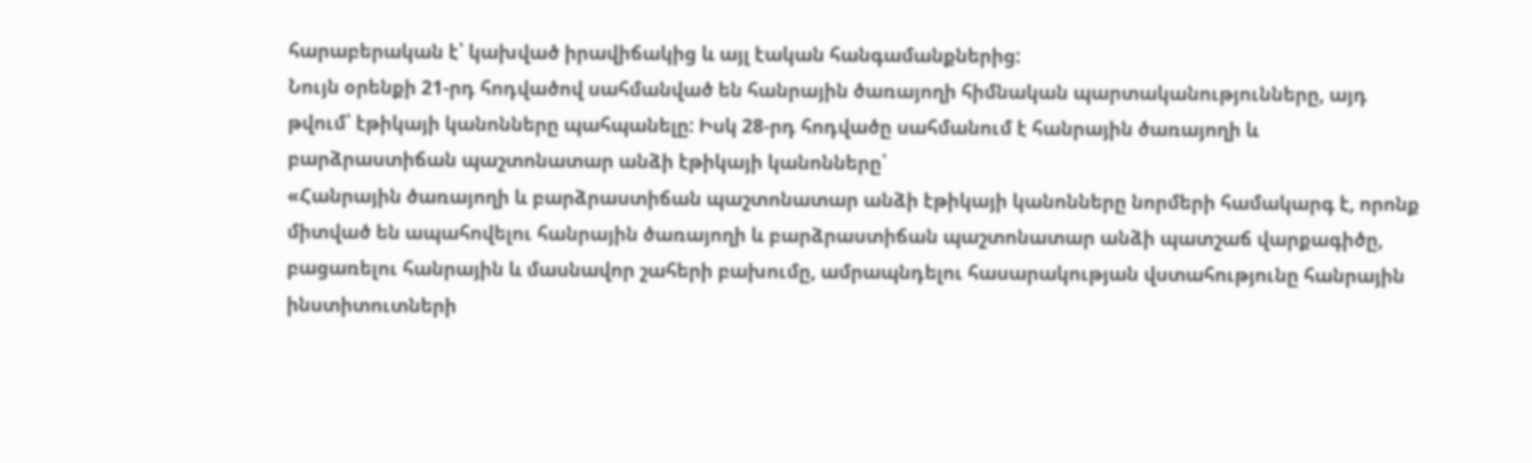հարաբերական է՝ կախված իրավիճակից և այլ էական հանգամանքներից:
Նույն օրենքի 21-րդ հոդվածով սահմանված են հանրային ծառայողի հիմնական պարտականությունները, այդ թվում՝ էթիկայի կանոնները պահպանելը: Իսկ 28-րդ հոդվածը սահմանում է հանրային ծառայողի և բարձրաստիճան պաշտոնատար անձի էթիկայի կանոնները՝
«Հանրային ծառայողի և բարձրաստիճան պաշտոնատար անձի էթիկայի կանոնները նորմերի համակարգ է, որոնք միտված են ապահովելու հանրային ծառայողի և բարձրաստիճան պաշտոնատար անձի պատշաճ վարքագիծը, բացառելու հանրային և մասնավոր շահերի բախումը, ամրապնդելու հասարակության վստահությունը հանրային ինստիտուտների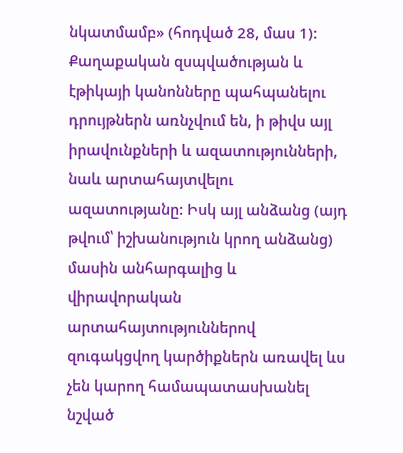նկատմամբ» (հոդված 28, մաս 1):
Քաղաքական զսպվածության և էթիկայի կանոնները պահպանելու դրույթներն առնչվում են, ի թիվս այլ իրավունքների և ազատությունների, նաև արտահայտվելու ազատությանը: Իսկ այլ անձանց (այդ թվում՝ իշխանություն կրող անձանց) մասին անհարգալից և վիրավորական արտահայտություններով զուգակցվող կարծիքներն առավել ևս չեն կարող համապատասխանել նշված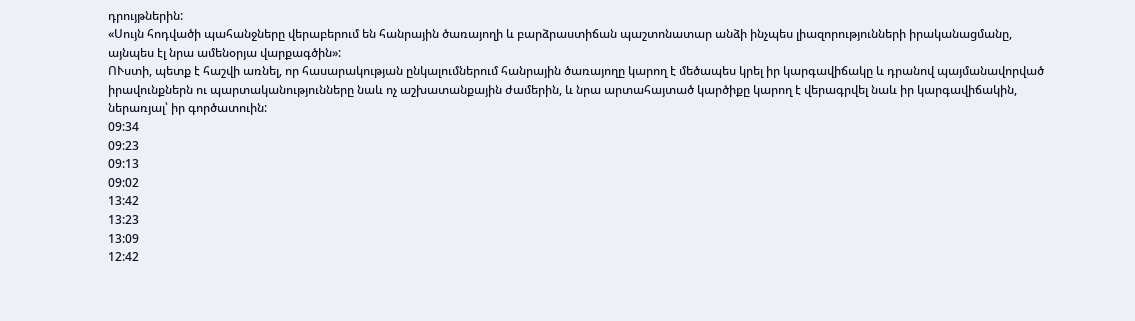դրույթներին:
«Սույն հոդվածի պահանջները վերաբերում են հանրային ծառայողի և բարձրաստիճան պաշտոնատար անձի ինչպես լիազորությունների իրականացմանը, այնպես էլ նրա ամենօրյա վարքագծին»:
ՈՒստի, պետք է հաշվի առնել, որ հասարակության ընկալումներում հանրային ծառայողը կարող է մեծապես կրել իր կարգավիճակը և դրանով պայմանավորված իրավունքներն ու պարտականությունները նաև ոչ աշխատանքային ժամերին, և նրա արտահայտած կարծիքը կարող է վերագրվել նաև իր կարգավիճակին, ներառյալ՝ իր գործատուին:
09:34
09:23
09:13
09:02
13:42
13:23
13:09
12:42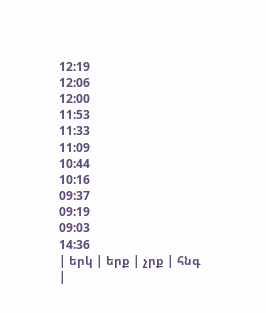12:19
12:06
12:00
11:53
11:33
11:09
10:44
10:16
09:37
09:19
09:03
14:36
| երկ | երք | չրք | հնգ |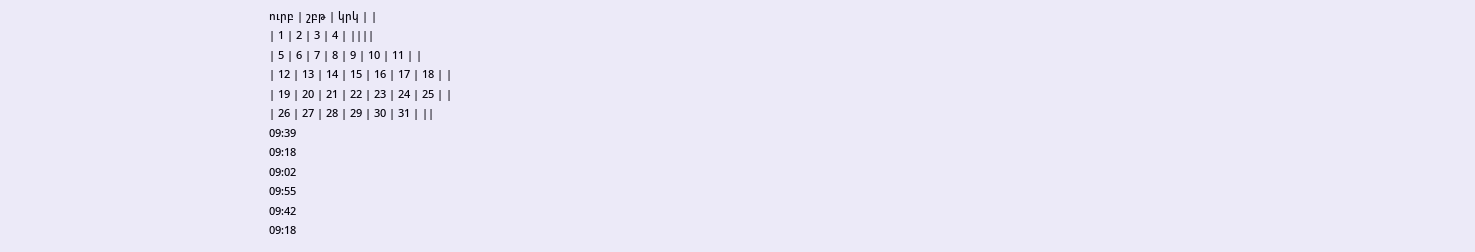ուրբ | շբթ | կրկ | |
| 1 | 2 | 3 | 4 | ||||
| 5 | 6 | 7 | 8 | 9 | 10 | 11 | |
| 12 | 13 | 14 | 15 | 16 | 17 | 18 | |
| 19 | 20 | 21 | 22 | 23 | 24 | 25 | |
| 26 | 27 | 28 | 29 | 30 | 31 | ||
09:39
09:18
09:02
09:55
09:42
09:18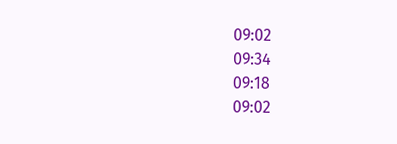09:02
09:34
09:18
09:02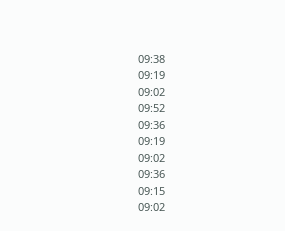09:38
09:19
09:02
09:52
09:36
09:19
09:02
09:36
09:15
09:02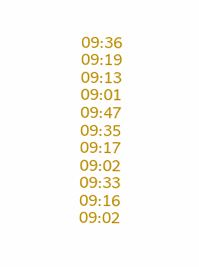09:36
09:19
09:13
09:01
09:47
09:35
09:17
09:02
09:33
09:16
09:02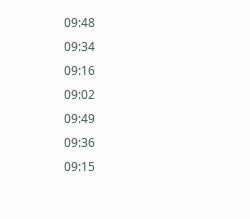09:48
09:34
09:16
09:02
09:49
09:36
09:15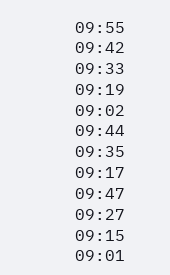09:55
09:42
09:33
09:19
09:02
09:44
09:35
09:17
09:47
09:27
09:15
09:01